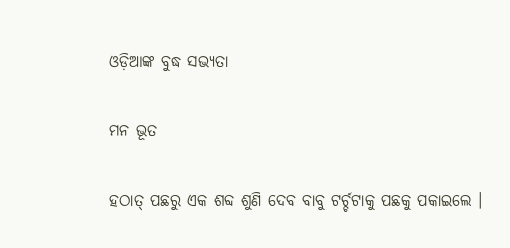ଓଡ଼ିଆଙ୍କ ବୁଦ୍ଧ ସଭ୍ୟତା

ମନ ଭୂତ

ହଠାତ୍ ପଛରୁ ଏକ ଶବ୍ଦ ଶୁଣି ଦେବ ବାବୁ ଟର୍ଚ୍ଚଟାକୁ ପଛକୁ ପକାଇଲେ ।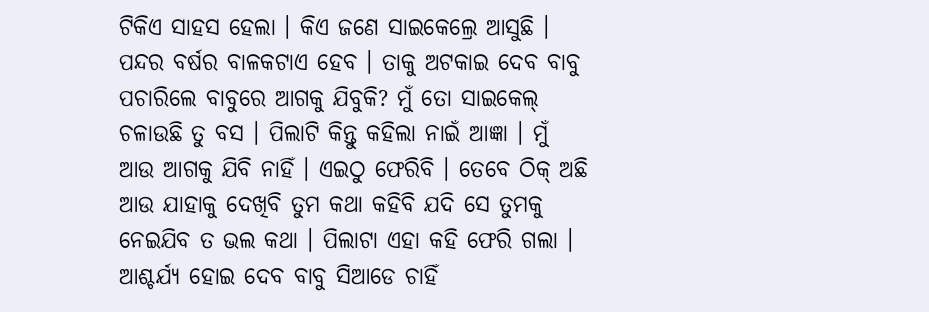ଟିକିଏ ସାହସ ହେଲା । କିଏ ଜଣେ ସାଇକେଲ୍ରେ ଆସୁଛି । ପନ୍ଦର ବର୍ଷର ବାଳକଟାଏ ହେବ । ତାକୁ ଅଟକାଇ ଦେବ ବାବୁ ପଚାରିଲେ ବାବୁରେ ଆଗକୁ ଯିବୁକି? ମୁଁ ତୋ ସାଇକେଲ୍ ଚଳାଉଛି ତୁ ବସ । ପିଲାଟି କିନ୍ତୁ କହିଲା ନାଇଁ ଆଜ୍ଞା । ମୁଁ ଆଉ ଆଗକୁ ଯିବି ନାହିଁ । ଏଇଠୁ ଫେରିବି । ତେବେ ଠିକ୍ ଅଛି ଆଉ ଯାହାକୁ ଦେଖିବି ତୁମ କଥା କହିବି ଯଦି ସେ ତୁମକୁ ନେଇଯିବ ତ ଭଲ କଥା । ପିଲାଟା ଏହା କହି ଫେରି ଗଲା । ଆଶ୍ଚର୍ଯ୍ୟ ହୋଇ ଦେବ ବାବୁ ସିଆଡେ ଚାହିଁ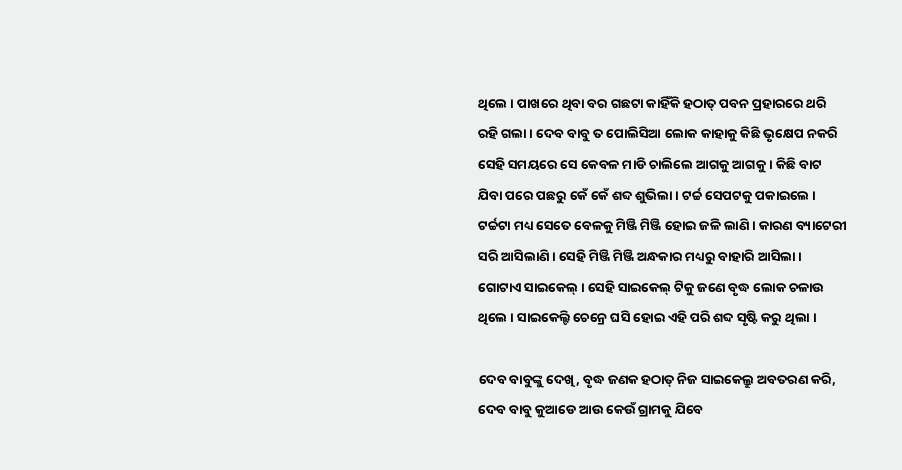ଥିଲେ । ପାଖରେ ଥିବା ବର ଗଛଟା କାହିଁକି ହଠାତ୍ ପବନ ପ୍ରହାରରେ ଥରି ରହି ଗଲା । ଦେବ ବାବୁ ତ ପୋଲିସିଆ ଲୋକ କାହାକୁ କିଛି ଭୃକ୍ଷେପ ନକରି ସେହି ସମୟରେ ସେ କେବଳ ମାଡି ଚାଲିଲେ ଆଗକୁ ଆଗକୁ । କିଛି ବାଟ ଯିବା ପରେ ପଛରୁ କେଁ କେଁ ଶବ୍ଦ ଶୁଭିଲା । ଟର୍ଚ୍ଚ ସେପଟକୁ ପକାଇଲେ । ଟର୍ଚ୍ଚଟା ମଧ୍ୟ ସେତେ ବେଳକୁ ମିଞ୍ଜି ମିଞ୍ଜି ହୋଇ ଜଳି ଲାଣି । କାରଣ ବ୍ୟାଟେରୀ ସରି ଆସିଲାଣି । ସେହି ମିଞ୍ଜି ମିଞ୍ଜି ଅନ୍ଧକାର ମଧ୍ୟରୁ ବାହାରି ଆସିଲା । ଗୋଟାଏ ସାଇକେଲ୍ । ସେହି ସାଇକେଲ୍ ଟିକୁ ଜଣେ ବୃଦ୍ଧ ଲୋକ ଚଳାଉ ଥିଲେ । ସାଇକେଲ୍ଟି ଚେନ୍ରେ ଘସି ହୋଇ ଏହି ପରି ଶବ୍ଦ ସୃଷ୍ଟି କରୁ ଥିଲା ।

ଦେବ ବାବୁଙ୍କୁ ଦେଖି, ବୃଦ୍ଧ ଜଣକ ହଠାତ୍ ନିଜ ସାଇକେଲ୍ରୁ ଅବତରଣ କରି, ଦେବ ବାବୁ କୁଆଡେ ଆଉ କେଉଁ ଗ୍ରାମକୁ ଯିବେ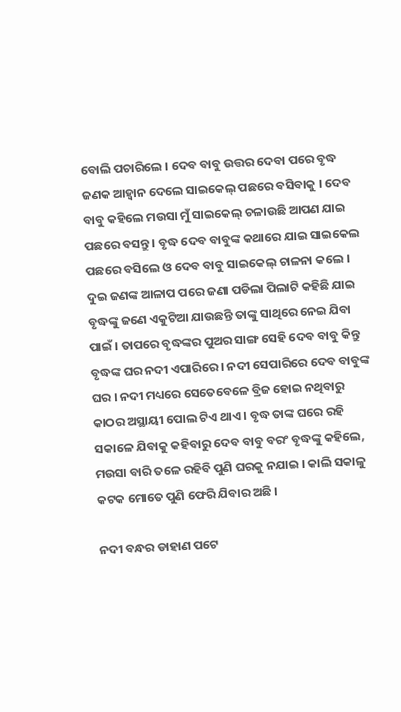ବୋଲି ପଚାରିଲେ । ଦେବ ବାବୁ ଉତ୍ତର ଦେବା ପରେ ବୃଦ୍ଧ ଜଣକ ଆହ୍ୱାନ ଦେଲେ ସାଇକେଲ୍ ପଛରେ ବସିବାକୁ । ଦେବ ବାବୁ କହିଲେ ମଉସା ମୁଁ ସାଇକେଲ୍ ଚଳାଉଛି ଆପଣ ଯାଇ ପଛରେ ବସନ୍ତୁ । ବୃଦ୍ଧ ଦେବ ବାବୁଙ୍କ କଥାରେ ଯାଇ ସାଇକେଲ ପଛରେ ବସିଲେ ଓ ଦେବ ବାବୁ ସାଇକେଲ୍ ଚାଳନା କଲେ । ଦୁଇ ଜଣଙ୍କ ଆଳାପ ପରେ ଜଣା ପଡିଲା ପିଲାଟି କହିଛି ଯାଇ ବୃଦ୍ଧଙ୍କୁ ଜଣେ ଏକୁଟିଆ ଯାଉଛନ୍ତି ତାଙ୍କୁ ସାଥିରେ ନେଇ ଯିବା ପାଇଁ । ତାପରେ ବୃଦ୍ଧଙ୍କର ପୁଅର ସାଙ୍ଗ ସେହି ଦେବ ବାବୁ କିନ୍ତୁ ବୃଦ୍ଧଙ୍କ ଘର ନଦୀ ଏପାରିରେ । ନଦୀ ସେପାରିରେ ଦେବ ବାବୁଙ୍କ ଘର । ନଦୀ ମଧ୍ୟରେ ସେତେବେଳେ ବ୍ରିଜ ହୋଇ ନଥିବାରୁ କାଠର ଅସ୍ଥାୟୀ ପୋଲ ଟିଏ ଥାଏ । ବୃଦ୍ଧ ତାଙ୍କ ଘରେ ରହି ସକାଳେ ଯିବାକୁ କହିବାରୁ ଦେବ ବାବୁ ବରଂ ବୃଦ୍ଧଙ୍କୁ କହିଲେ, ମଉସା ବାରି ତଳେ ରହିବି ପୁଣି ଘରକୁ ନଯାଇ । କାଲି ସକାଳୁ କଟକ ମୋତେ ପୁଣି ଫେରି ଯିବାର ଅଛି ।

ନଦୀ ବନ୍ଧର ଡାହାଣ ପଟେ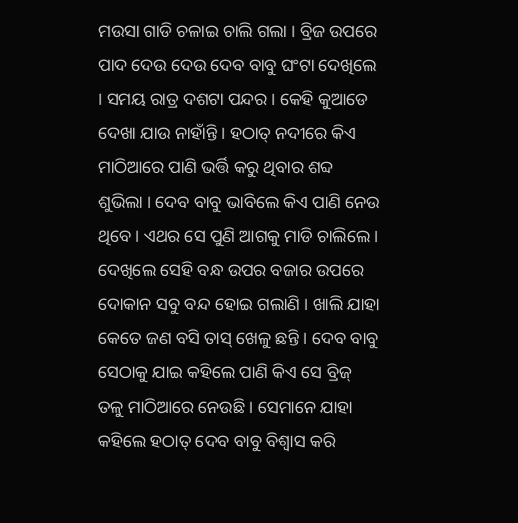ମଉସା ଗାଡି ଚଳାଇ ଚାଲି ଗଲା । ବ୍ରିଜ ଉପରେ ପାଦ ଦେଉ ଦେଉ ଦେବ ବାବୁ ଘଂଟା ଦେଖିଲେ । ସମୟ ରାତ୍ର ଦଶଟା ପନ୍ଦର । କେହି କୁଆଡେ ଦେଖା ଯାଉ ନାହାଁନ୍ତି । ହଠାତ୍ ନଦୀରେ କିଏ ମାଠିଆରେ ପାଣି ଭର୍ତ୍ତି କରୁ ଥିବାର ଶବ୍ଦ ଶୁଭିଲା । ଦେବ ବାବୁ ଭାବିଲେ କିଏ ପାଣି ନେଉ ଥିବେ । ଏଥର ସେ ପୁଣି ଆଗକୁ ମାଡି ଚାଲିଲେ । ଦେଖିଲେ ସେହି ବନ୍ଧ ଉପର ବଜାର ଉପରେ ଦୋକାନ ସବୁ ବନ୍ଦ ହୋଇ ଗଲାଣି । ଖାଲି ଯାହା କେତେ ଜଣ ବସି ତାସ୍ ଖେଳୁ ଛନ୍ତି । ଦେବ ବାବୁ ସେଠାକୁ ଯାଇ କହିଲେ ପାଣି କିଏ ସେ ବ୍ରିଜ୍ ତଳୁ ମାଠିଆରେ ନେଉଛି । ସେମାନେ ଯାହା କହିଲେ ହଠାତ୍ ଦେବ ବାବୁ ବିଶ୍ୱାସ କରି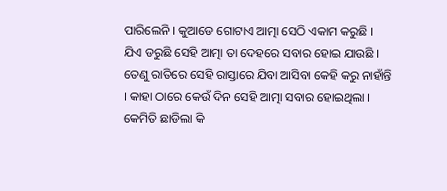ପାରିଲେନି । କୁଆଡେ ଗୋଟାଏ ଆତ୍ମା ସେଠି ଏକାମ କରୁଛି । ଯିଏ ଡରୁଛି ସେହି ଆତ୍ମା ତା ଦେହରେ ସବାର ହୋଇ ଯାଉଛି । ତେଣୁ ରାତିରେ ସେହି ରାସ୍ତାରେ ଯିବା ଆସିବା କେହି କରୁ ନାହାଁନ୍ତି । କାହା ଠାରେ କେଉଁ ଦିନ ସେହି ଆତ୍ମା ସବାର ହୋଇଥିଲା । କେମିତି ଛାଡିଲା କି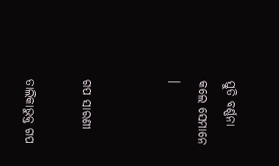ସ୍ତୁତି ବର୍ଣ୍ଣନା କଲେ ସେମାନେ ।


ଗପ ସାରଣୀ

ତାଲିକାଭୁକ୍ତ ଗପ